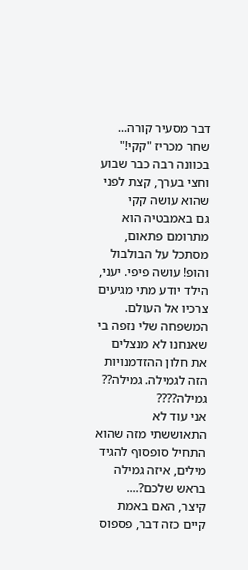דבר מסעיר קורה...
שחר מכריז "קקי!" בכוונה רבה כבר שבוע וחצי בערך, קצת לפני שהוא עושה קקי
גם באמבטיה הוא מתרומם פתאום, מסתכל על הבולבול והופ! עושה פיפי. יעני, הילד יודע מתי מגיעים צרכיו אל העולם.
המשפחה שלי נזפה בי שאנחנו לא מנצלים את חלון ההזדמנויות הזה לגמילה. גמילה?? גמילה????
אני עוד לא התאוששתי מזה שהוא התחיל סופסוף להגיד מילים, איזה גמילה בראש שלכם?....
קיצר, האם באמת קיים כזה דבר, פספוס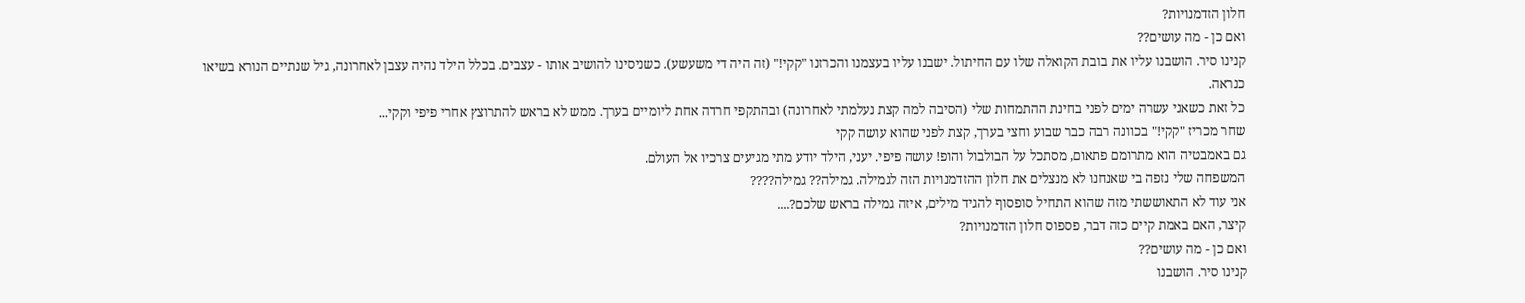חלון הזדמנויות?
ואם כן - מה עושים??
קנינו סיר. הושבנו עליו את בובת הקואלה שלו עם החיתול. ישבנו עליו בעצמנו והכרזנו "קקי!" (זה היה די משעשע). כשניסינו להושיב אותו - עצבים. בכלל הילד נהיה עצבן לאחרונה, גיל שנתיים הנורא בשיאו כנראה.
כל זאת כשאני עשרה ימים לפני בחינת ההתמחות שלי (הסיבה למה קצת נעלמתי לאחרונה) ובהתקפי חרדה אחת ליומיים בערך. ממש לא בראש להתרוצץ אחרי פיפי וקקי...
שחר מכריז "קקי!" בכוונה רבה כבר שבוע וחצי בערך, קצת לפני שהוא עושה קקי
גם באמבטיה הוא מתרומם פתאום, מסתכל על הבולבול והופ! עושה פיפי. יעני, הילד יודע מתי מגיעים צרכיו אל העולם.
המשפחה שלי נזפה בי שאנחנו לא מנצלים את חלון ההזדמנויות הזה לגמילה. גמילה?? גמילה????
אני עוד לא התאוששתי מזה שהוא התחיל סופסוף להגיד מילים, איזה גמילה בראש שלכם?....
קיצר, האם באמת קיים כזה דבר, פספוס חלון הזדמנויות?
ואם כן - מה עושים??
קנינו סיר. הושבנו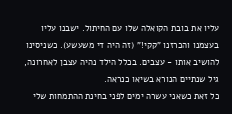עליו את בובת הקואלה שלו עם החיתול. ישבנו עליו בעצמנו והכרזנו "קקי!" (זה היה די משעשע). כשניסינו להושיב אותו - עצבים. בכלל הילד נהיה עצבן לאחרונה, גיל שנתיים הנורא בשיאו כנראה.
כל זאת כשאני עשרה ימים לפני בחינת ההתמחות שלי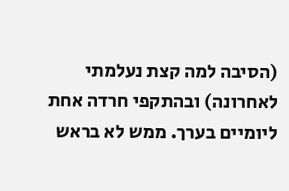(הסיבה למה קצת נעלמתי לאחרונה) ובהתקפי חרדה אחת ליומיים בערך. ממש לא בראש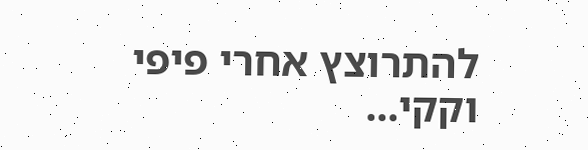להתרוצץ אחרי פיפי וקקי...